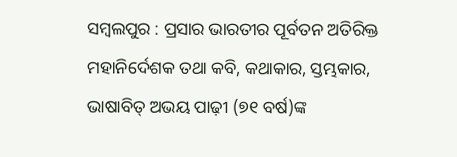ସମ୍ବଲପୁର : ପ୍ରସାର ଭାରତୀର ପୂର୍ବତନ ଅତିରିକ୍ତ ମହାନିର୍ଦେଶକ ତଥା କବି, କଥାକାର, ସ୍ତମ୍ଭକାର, ଭାଷାବିତ୍‌ ଅଭୟ ପାଢ଼ୀ (୭୧ ବର୍ଷ)ଙ୍କ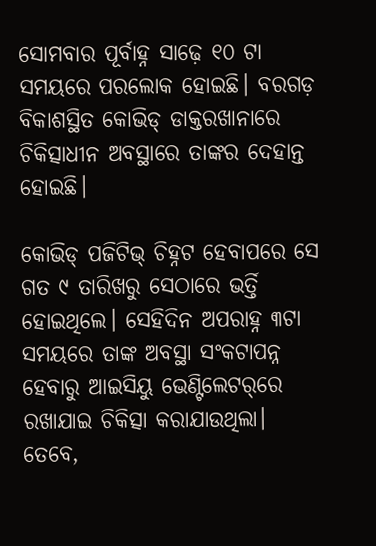ସୋମବାର ପୂର୍ବାହ୍ନ ସାଢ଼େ ୧୦ ଟା ସମୟରେ ପରଲୋକ ହୋଇଛି। ବରଗଡ଼ ବିକାଶସ୍ଥିତ କୋଭିଡ୍‌ ଡାକ୍ତରଖାନାରେ ଚିକିତ୍ସାଧୀନ ଅବସ୍ଥାରେ ତାଙ୍କର ଦେହାନ୍ତ ହୋଇଛି। ‌

କୋଭିଡ୍‌ ପଜିଟିଭ୍‌ ଚିହ୍ନଟ ହେବାପରେ ସେ ଗତ ୯ ତାରିଖରୁ ସେଠାରେ ଭର୍ତ୍ତି ହୋଇଥିଲେ। ସେହିଦିନ ଅପରାହ୍ନ ୩ଟା ସମୟରେ ତାଙ୍କ ଅବସ୍ଥା ସଂକଟାପନ୍ନ ହେବାରୁ ଆଇସିୟୁ ଭେଣ୍ଟିଲେଟର୍‌ରେ ରଖାଯାଇ ଚିକିତ୍ସା କରାଯାଉଥିଲା। ତେବେ,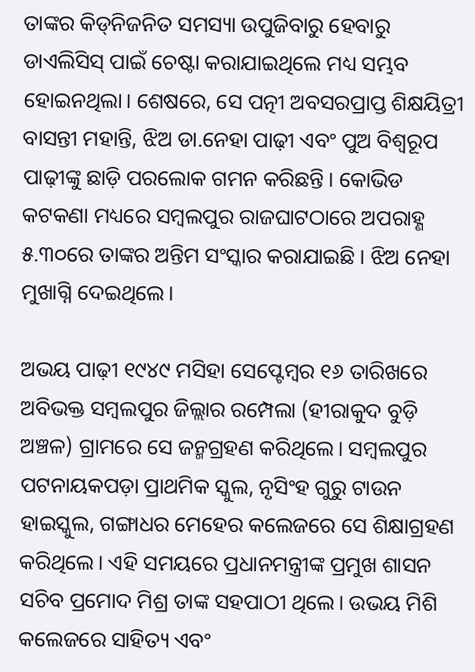ତାଙ୍କର କିଡ୍‌ନିଜନିତ ସମସ୍ୟା ଉପୁଜିବାରୁ ହେବାରୁ ଡାଏଲିସିସ୍‌ ପାଇଁ ଚେଷ୍ଟା କରାଯାଇଥିଲେ ମଧ୍ୟ ସମ୍ଭବ ହୋଇନଥିଲା। ଶେଷରେ, ସେ ପତ୍ନୀ ଅବସରପ୍ରାପ୍ତ ଶିକ୍ଷୟିତ୍ରୀ ବାସନ୍ତୀ ମହାନ୍ତି, ଝିଅ ଡା.ନେହା ପାଢ଼ୀ ଏବଂ ପୁଅ ବିଶ୍ବରୂପ ପାଢ଼ୀଙ୍କୁ ଛାଡ଼ି ପରଲୋକ ଗମନ କରିଛନ୍ତି। କୋଭିଡ କଟକଣା ମଧ୍ୟରେ ସମ୍ବଲପୁର ରାଜଘାଟଠାରେ ଅପରାହ୍ଣ ୫.୩୦ରେ ତାଙ୍କର ଅନ୍ତିମ ସଂସ୍କାର କରାଯାଇଛି। ଝିଅ ନେହା ମୁଖାଗ୍ନି ଦେଇଥିଲେ।

ଅଭୟ ପାଢ଼ୀ ୧୯୪୯ ମସିହା ସେପ୍ଟେମ୍ବର ୧୬ ତାରିଖରେ ଅବିଭକ୍ତ ସମ୍ବଲପୁର ଜିଲ୍ଲାର ରମ୍ପେଲା (ହୀରାକୁଦ ବୁଡ଼ି ଅଞ୍ଚଳ) ଗ୍ରାମରେ ସେ ଜନ୍ମଗ୍ରହଣ କରିଥିଲେ। ସମ୍ବଲପୁର ପଟନାୟକପଡ଼ା ପ୍ରାଥମିକ ସ୍କୁଲ, ନୃସିଂହ ଗୁରୁ ଟାଉନ ହାଇସ୍କୁଲ, ଗଙ୍ଗାଧର ମେହେର କଲେଜରେ ସେ ଶିକ୍ଷାଗ୍ରହଣ କରିଥିଲେ। ଏହି ସମୟରେ ପ୍ରଧାନମନ୍ତ୍ରୀଙ୍କ ପ୍ରମୁଖ ଶାସନ ସଚିବ ପ୍ରମୋଦ ମିଶ୍ର ତାଙ୍କ ସହପାଠୀ ଥିଲେ। ଉଭୟ ମିଶି କଲେଜରେ ସାହିତ୍ୟ ଏବଂ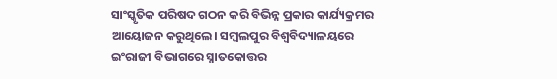ସାଂସ୍କୃତିକ ପରିଷଦ ଗଠନ କରି ବିଭିନ୍ନ ପ୍ରକାର କାର୍ଯ୍ୟକ୍ରମର ଆୟୋଜନ କରୁଥିଲେ। ସମ୍ବଲପୁର ବିଶ୍ବବିଦ୍ୟାଳୟରେ ଇଂରାଜୀ ବିଭାଗରେ ସ୍ନାତକୋତ୍ତର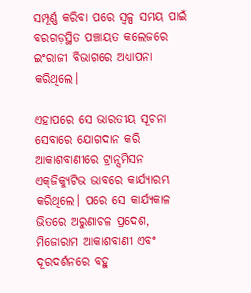ସମ୍ପୂର୍ଣ୍ଣ କରିବା ପରେ ସ୍ବଳ୍ପ ସମୟ ପାଇଁ ବରଗଡ଼ସ୍ଥିତ ପଞ୍ଚାୟତ କଲେଜରେ ଇଂରାଜୀ ବିଭାଗରେ ଅଧ୍ୟାପନା କରିଥିଲେ।

ଏହାପରେ ସେ ଭାରତୀୟ ସୂଚନା ସେବାରେ ଯୋଗଦାନ କରି ଆକାଶବାଣୀରେ ଟ୍ରାନ୍ସମିସନ ଏକ୍‌ଜିକ୍ୟୁଟିଭ ଭାବରେ କାର୍ଯ୍ୟାରମ୍ଭ କରିଥିଲେ। ପରେ ସେ କାର୍ଯ୍ୟକାଳ ଭିତରେ ଅରୁଣାଚଳ ପ୍ରଦେଶ, ମିଜୋରାମ ଆକାଶବାଣୀ ଏବଂ ଦୂରଦର୍ଶନରେ ବହୁ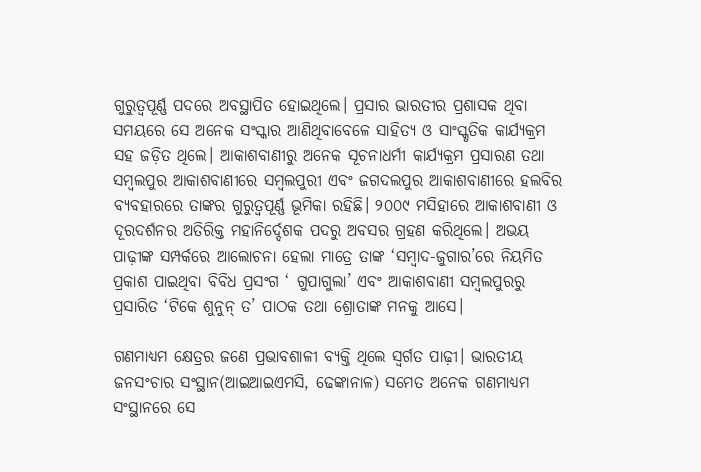ଗୁରୁତ୍ବପୂର୍ଣ୍ଣ ପଦରେ ଅବସ୍ଥାପିତ ହୋଇଥିଲେ। ପ୍ରସାର ଭାରତୀର ପ୍ରଶାସକ ଥିବା ସମୟରେ ସେ ଅନେକ ସଂସ୍କାର ଆଣିଥିବାବେଳେ ସାହିତ୍ୟ ଓ ସାଂସ୍କୃତିକ କାର୍ଯ୍ୟକ୍ରମ ସହ ଜଡ଼ିତ ଥିଲେ। ଆକାଶବାଣୀରୁ ଅନେକ ସୂଚନାଧର୍ମୀ କାର୍ଯ୍ୟକ୍ରମ ପ୍ରସାରଣ ତଥା ସମ୍ବଲପୁର ଆକାଶବାଣୀରେ ସମ୍ବଲପୁରୀ ଏବଂ ଜଗଦଲପୁର ଆକାଶବାଣୀରେ ହଲବିର ବ୍ୟବହାରରେ ତାଙ୍କର ଗୁରୁତ୍ବପୂର୍ଣ୍ଣ ଭୂମିକା ରହିଛି। ୨୦୦୯ ମସିହାରେ ଆକାଶବାଣୀ ଓ ଦୂରଦର୍ଶନର ଅତିରିକ୍ତ ମହାନିର୍ଦ୍ଦେଶକ ପଦରୁ ଅବସର ଗ୍ରହଣ କରିଥିଲେ। ଅଭୟ ପାଢ଼ୀଙ୍କ ସମ୍ପର୍କରେ ଆଲୋଚନା ହେଲା ମାତ୍ରେ ତାଙ୍କ ‘ସମ୍ବାଦ-ଜୁଗାର’ରେ ନିୟମିତ ପ୍ରକାଶ ପାଇଥିବା ବିବିଧ ପ୍ରସଂଗ ‘ ଗୁପାଗୁଲା’ ଏବଂ ଆକାଶବାଣୀ ସମ୍ବଲପୁରରୁ ପ୍ରସାରିତ ‘ଟିକେ ଶୁନୁନ୍‌ ତ’ ପାଠକ ତଥା ଶ୍ରୋତାଙ୍କ ମନକୁ ଆସେ।

ଗଣମାଧ୍ୟମ କ୍ଷେତ୍ରର ଜଣେ ପ୍ରଭାବଶାଳୀ ବ୍ୟକ୍ତି ଥିଲେ ସ୍ବର୍ଗତ ପାଢ଼ୀ। ଭାରତୀୟ ଜନସଂଚାର ସଂସ୍ଥାନ(ଆଇଆଇଏମସି, ଢେଙ୍କାନାଳ) ସମେତ ଅନେକ ଗଣମାଧ୍ୟମ ସଂସ୍ଥାନରେ ସେ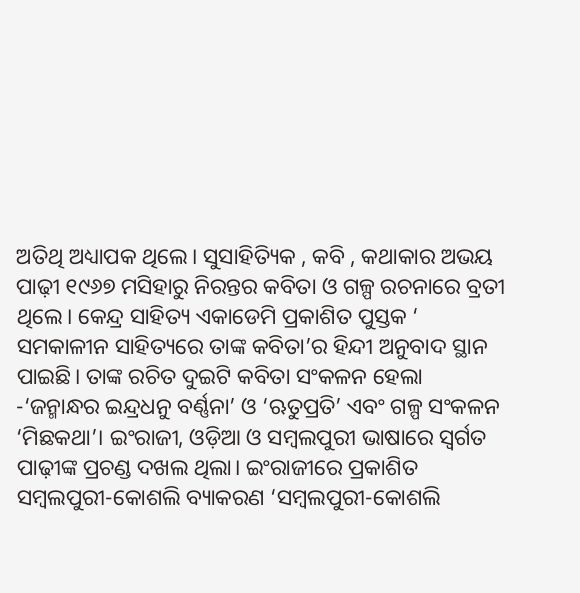ଅତିଥି ଅଧ୍ୟାପକ ଥିଲେ। ସୁସାହିତ୍ୟିକ , କବି , କଥାକାର ଅଭୟ ପାଢ଼ୀ ୧୯୬୭ ମସିହାରୁ ନିରନ୍ତର କବିତା ଓ ଗଳ୍ପ ରଚନାରେ ବ୍ରତୀ ଥିଲେ। କେନ୍ଦ୍ର ସାହିତ୍ୟ ଏକାଡେମି ପ୍ରକାଶିତ ପୁସ୍ତକ ‘ ସମକାଳୀନ ସାହିତ୍ୟରେ ତାଙ୍କ କବିତା’ର ହିନ୍ଦୀ ଅନୁବାଦ ସ୍ଥାନ ପାଇଛି। ତାଙ୍କ ରଚିତ ଦୁଇଟି କବିତା ସଂକଳନ ହେଲା -‘ଜନ୍ମାନ୍ଧର ଇନ୍ଦ୍ରଧନୁ ବର୍ଣ୍ଣନା’ ଓ ‘ଋତୁପ୍ରତି’ ଏବଂ ଗଳ୍ପ ସଂକଳନ ‘ମିଛକଥା’। ଇଂରାଜୀ, ଓଡ଼ିଆ ଓ ସମ୍ବଲପୁରୀ ଭାଷାରେ ସ୍ବର୍ଗତ ପାଢ଼ୀଙ୍କ ପ୍ରଚଣ୍ଡ ଦଖଲ ଥିଲା। ଇଂରାଜୀରେ ପ୍ରକାଶିତ ସମ୍ବଲପୁରୀ-କୋଶଲି ବ୍ୟାକରଣ ‘ସମ୍ବଲପୁରୀ-କୋଶଲି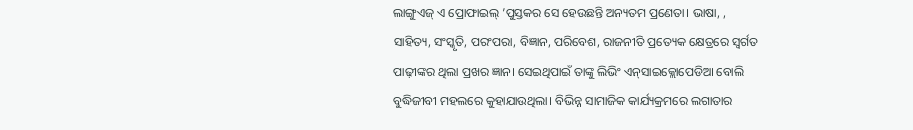ଲାଙ୍ଗୁଏଜ୍ ଏ ପ୍ରୋଫାଇଲ୍‌ ’ପୁସ୍ତକର ସେ ‌ହେଉଛନ୍ତି ଅନ୍ୟତମ ପ୍ରଣେତା। ଭାଷା, , ସାହିତ୍ୟ, ସଂସ୍କୃତି, ପରଂପରା, ବିଜ୍ଞାନ, ପରିବେଶ, ରାଜନୀତି ପ୍ରତ୍ୟେକ କ୍ଷେତ୍ରରେ ସ୍ବର୍ଗତ ପାଢ଼ୀଙ୍କର ଥିଲା ପ୍ରଖର ଜ୍ଞାନ। ସେଇଥିପାଇଁ ତାଙ୍କୁ ଲିଭିଂ ଏନ୍‌ସାଇକ୍ଲୋପେଡିଆ ବୋଲି ବୁଦ୍ଧିଜୀବୀ ମହଲରେ କୁହାଯାଉଥିଲା। ବିଭିନ୍ନ ସାମାଜିକ କାର୍ଯ୍ୟକ୍ରମରେ ଲଗାତାର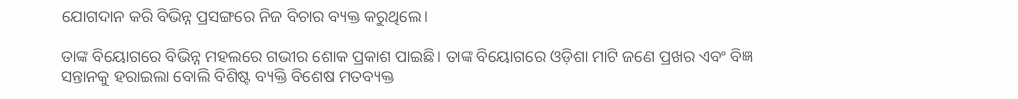ଯୋଗଦାନ କରି ବିଭିନ୍ନ ପ୍ରସଙ୍ଗରେ ନିଜ ବିଚାର ବ୍ୟକ୍ତ କରୁଥିଲେ।

ତାଙ୍କ ବିୟୋଗରେ ବିଭିନ୍ନ ମହଲରେ ଗଭୀର ଶୋକ ପ୍ରକାଶ ପାଇଛି। ତାଙ୍କ ବିୟୋଗରେ ଓଡ଼ିଶା ମାଟି ଜଣେ ପ୍ରଖର ଏବଂ ବିଜ୍ଞ ସନ୍ତାନକୁ ହରାଇଲା ବୋଲି ବିଶିଷ୍ଟ ବ୍ୟକ୍ତି ବିଶେଷ ମତବ୍ୟକ୍ତ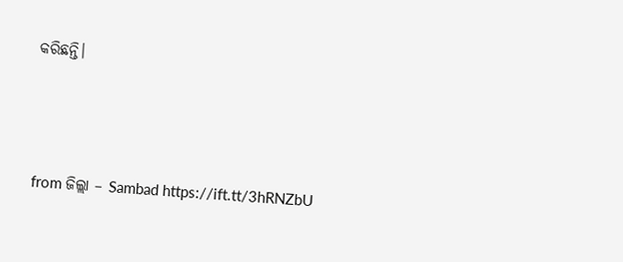କରିଛନ୍ତି।



from ଜିଲ୍ଲା – Sambad https://ift.tt/3hRNZbU